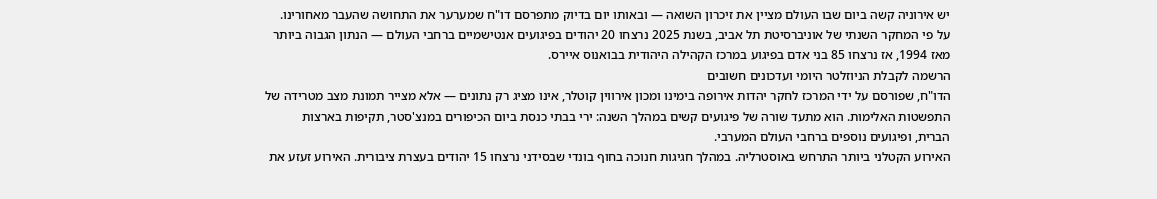יש אירוניה קשה ביום שבו העולם מציין את זיכרון השואה — ובאותו יום בדיוק מתפרסם דו"ח שמערער את התחושה שהעבר מאחורינו. על פי המחקר השנתי של אוניברסיטת תל אביב, בשנת 2025 נרצחו 20 יהודים בפיגועים אנטישמיים ברחבי העולם — הנתון הגבוה ביותר מאז 1994, אז נרצחו 85 בני אדם בפיגוע במרכז הקהילה היהודית בבואנוס איירס.
הרשמה לקבלת הניוזלטר היומי ועדכונים חשובים
הדו"ח, שפורסם על ידי המרכז לחקר יהדות אירופה בימינו ומכון אירווין קוטלר, אינו מציג רק נתונים — אלא מצייר תמונת מצב מטרידה של התפשטות האלימות. הוא מתעד שורה של פיגועים קשים במהלך השנה: ירי בבתי כנסת ביום הכיפורים במנצ'סטר, תקיפות בארצות הברית, ופיגועים נוספים ברחבי העולם המערבי.
האירוע הקטלני ביותר התרחש באוסטרליה. במהלך חגיגות חנוכה בחוף בונדי שבסידני נרצחו 15 יהודים בעצרת ציבורית. האירוע זעזע את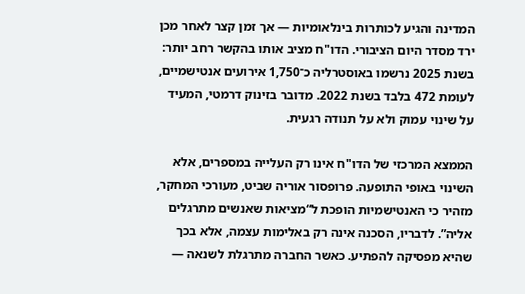המדינה והגיע לכותרות בינלאומיות — אך זמן קצר לאחר מכן ירד מסדר היום הציבורי. הדו"ח מציב אותו בהקשר רחב יותר: בשנת 2025 נרשמו באוסטרליה כ־1,750 אירועים אנטישמיים, לעומת 472 בלבד בשנת 2022. מדובר בזינוק דרמטי, המעיד על שינוי עמוק ולא על תנודה רגעית.

הממצא המרכזי של הדו"ח אינו רק העלייה במספרים, אלא השינוי באופי התופעה. פרופסור אוריה שביט, מעורכי המחקר, מזהיר כי האנטישמיות הופכת ל“מציאות שאנשים מתרגלים אליה”. לדבריו, הסכנה אינה רק באלימות עצמה, אלא בכך שהיא מפסיקה להפתיע. כאשר החברה מתרגלת לשנאה —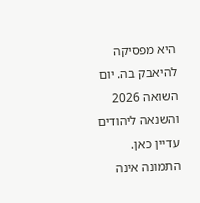היא מפסיקה להיאבק בה. יום השואה 2026 והשנאה ליהודים עדיין כאן.
התמונה אינה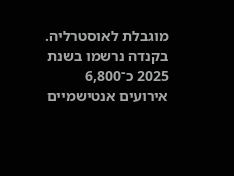מוגבלת לאוסטרליה. בקנדה נרשמו בשנת 2025 כ־6,800 אירועים אנטישמיים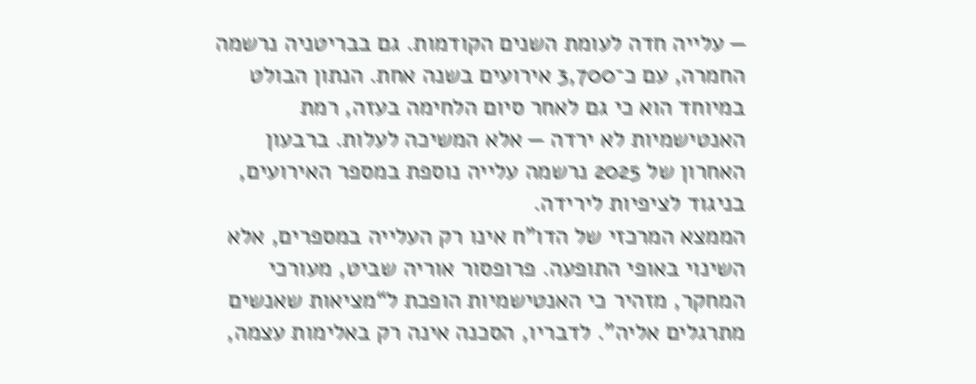— עלייה חדה לעומת השנים הקודמות. גם בבריטניה נרשמה החמרה, עם כ־3,700 אירועים בשנה אחת. הנתון הבולט במיוחד הוא כי גם לאחר סיום הלחימה בעזה, רמת האנטישמיות לא ירדה — אלא המשיכה לעלות. ברבעון האחרון של 2025 נרשמה עלייה נוספת במספר האירועים, בניגוד לציפיות לירידה.
הממצא המרכזי של הדו"ח אינו רק העלייה במספרים, אלא השינוי באופי התופעה. פרופסור אוריה שביט, מעורכי המחקר, מזהיר כי האנטישמיות הופכת ל“מציאות שאנשים מתרגלים אליה”. לדבריו, הסכנה אינה רק באלימות עצמה,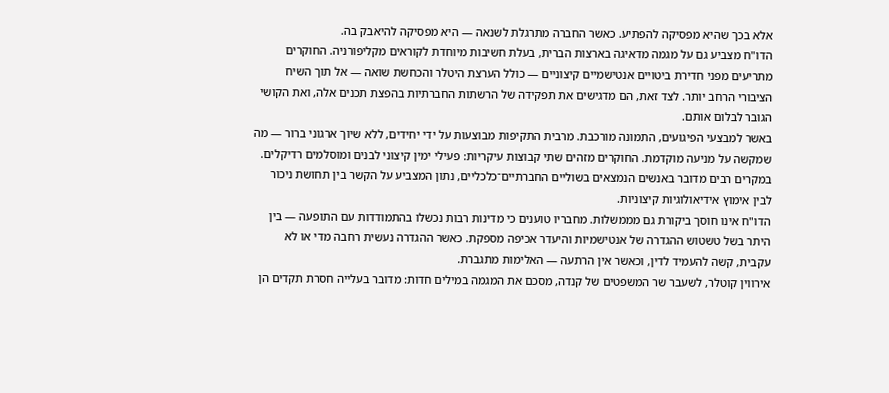אלא בכך שהיא מפסיקה להפתיע. כאשר החברה מתרגלת לשנאה — היא מפסיקה להיאבק בה.
הדו"ח מצביע גם על מגמה מדאיגה בארצות הברית, בעלת חשיבות מיוחדת לקוראים מקליפורניה. החוקרים מתריעים מפני חדירת ביטויים אנטישמיים קיצוניים — כולל הערצת היטלר והכחשת שואה — אל תוך השיח הציבורי הרחב יותר. לצד זאת, הם מדגישים את תפקידה של הרשתות החברתיות בהפצת תכנים אלה, ואת הקושי הגובר לבלום אותם.
באשר למבצעי הפיגועים, התמונה מורכבת. מרבית התקיפות מבוצעות על ידי יחידים, ללא שיוך ארגוני ברור — מה שמקשה על מניעה מוקדמת. החוקרים מזהים שתי קבוצות עיקריות: פעילי ימין קיצוני לבנים ומוסלמים רדיקלים. במקרים רבים מדובר באנשים הנמצאים בשוליים החברתיים־כלכליים, נתון המצביע על הקשר בין תחושת ניכור לבין אימוץ אידיאולוגיות קיצוניות.
הדו"ח אינו חוסך ביקורת גם מממשלות. מחבריו טוענים כי מדינות רבות נכשלו בהתמודדות עם התופעה — בין היתר בשל טשטוש ההגדרה של אנטישמיות והיעדר אכיפה מספקת. כאשר ההגדרה נעשית רחבה מדי או לא עקבית, קשה להעמיד לדין, וכאשר אין הרתעה — האלימות מתגברת.
אירווין קוטלר, לשעבר שר המשפטים של קנדה, מסכם את המגמה במילים חדות: מדובר בעלייה חסרת תקדים הן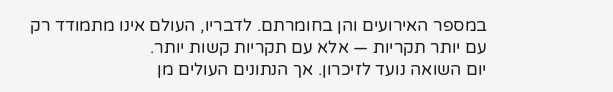במספר האירועים והן בחומרתם. לדבריו, העולם אינו מתמודד רק עם יותר תקריות — אלא עם תקריות קשות יותר.
יום השואה נועד לזיכרון. אך הנתונים העולים מן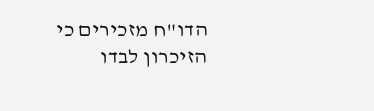הדו"ח מזכירים כי הזיכרון לבדו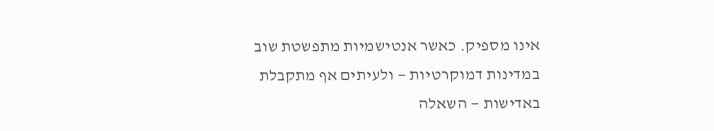אינו מספיק. כאשר אנטישמיות מתפשטת שוב במדינות דמוקרטיות — ולעיתים אף מתקבלת באדישות — השאלה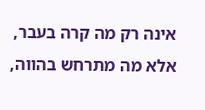אינה רק מה קרה בעבר, אלא מה מתרחש בהווה,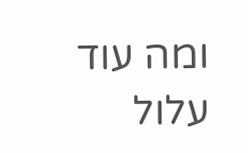ומה עוד עלול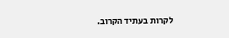לקרות בעתיד הקרוב.